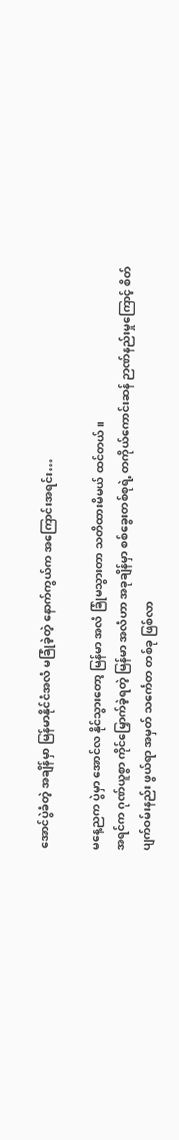အောင်ပွဲခံတဲ့ အချိန်မှာ မြန်မာနိုင်ငံအလံ မခြုံခဲ့တဲ့ နောက်ကွယ်က အကြောင်းအရင်း…

မနေ့ညက ပွဲမှာ အောင်လ နိုင်သွားတော့ မြန်မာ အလံ ခြုံမသွားတာ သတိထားမိမယ် ထင်တယ်။
အရင်က ဂုဏ်ယူစွာ ကိုင်မြှောက်ခဲ့ရတဲ့ မြန်မာ အလံဟာ အခုချိန်မှာ စစ်ခွေးတစ်စုရဲ့ တကိုယ်ကောင်းဆန် ဉာဏ်နည်းမှုကြောင့် စိတ်ပျက်ဝမ်းနည်း ဖွယ်ရာ အမှတ် သင်္ကေတ တစ်ခု ဖြစ်လာ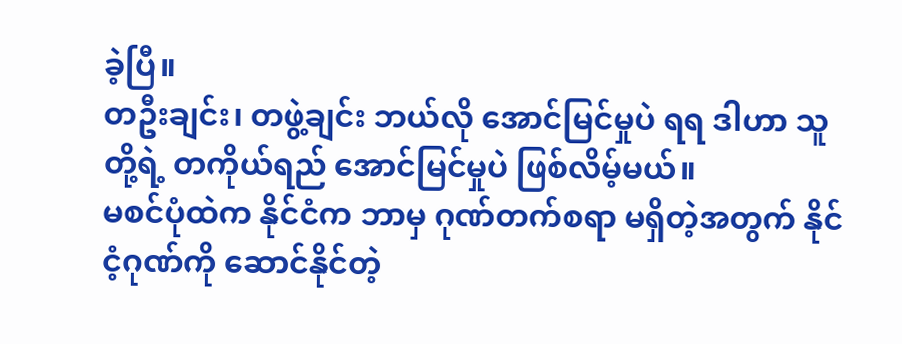ခဲ့ပြီ။
တဦးချင်း၊ တဖွဲ့ချင်း ဘယ်လို အောင်မြင်မှုပဲ ရရ ဒါဟာ သူတို့ရဲ့ တကိုယ်ရည် အောင်မြင်မှုပဲ ဖြစ်လိမ့်မယ်။
မစင်ပုံထဲက နိုင်ငံက ဘာမှ ဂုဏ်တက်စရာ မရှိတဲ့အတွက် နိုင်ငံ့ဂုဏ်ကို ဆောင်နိုင်တဲ့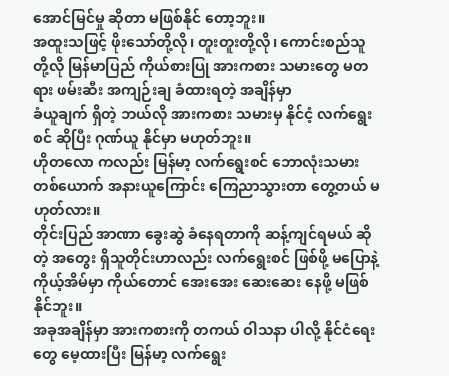အောင်မြင်မှု ဆိုတာ မဖြစ်နိုင် တော့ဘူး။
အထူးသဖြင့် ဖိုးသော်တို့လို၊ တူးတူးတို့လို၊ ကောင်းစည်သူတို့လို မြန်မာပြည် ကိုယ်စားပြု အားကစား သမားတွေ မတရား ဖမ်းဆီး အကျဉ်းချ ခံထားရတဲ့ အချိန်မှာ
ခံယူချက် ရှိတဲ့ ဘယ်လို အားကစား သမားမှ နိုင်ငံ့ လက်ရွေးစင် ဆိုပြီး ဂုဏ်ယူ နိုင်မှာ မဟုတ်ဘူး။
ဟိုတလော ကလည်း မြန်မာ့ လက်ရွေးစင် ဘောလုံးသမား တစ်ယောက် အနားယူကြောင်း ကြေညာသွားတာ တွေ့တယ် မဟုတ်လား။
တိုင်းပြည် အာဏာ ခွေးဆွဲ ခံနေရတာကို ဆန့်ကျင်ရမယ် ဆိုတဲ့ အတွေး ရှိသူတိုင်းဟာလည်း လက်ရွေးစင် ဖြစ်ဖို့ မပြောနဲ့ ကိုယ့်အိမ်မှာ ကိုယ်တောင် အေးအေး ဆေးဆေး နေဖို့ မဖြစ်နိုင်ဘူး။
အခုအချိန်မှာ အားကစားကို တကယ် ဝါသနာ ပါလို့ နိုင်ငံရေးတွေ မေ့ထားပြီး မြန်မာ့ လက်ရွေး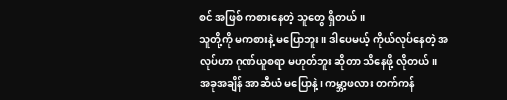စင် အဖြစ် ကစားနေတဲ့ သူတွေ ရှိတယ်။
သူတို့ကို မကစားနဲ့ မပြောဘူး။ ဒါပေမယ့် ကိုယ်လုပ်နေတဲ့ အလုပ်ဟာ ဂုဏ်ယူစရာ မဟုတ်ဘူး ဆိုတာ သိနေဖို့ လိုတယ်။
အခုအချိန် အာဆီယံ မပြောနဲ့၊ ကမ္ဘာ့ဖလား တက်ကန်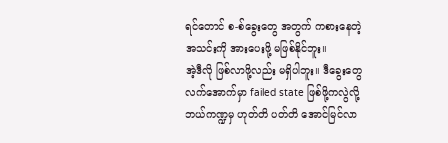ရင်တောင် စ-စ်ခွေးတွေ အတွက် ကစားနေတဲ့ အသင်းကို အားပေးဖို့ မဖြစ်နိုင်ဘူး။
အဲ့ဒီလို ဖြစ်လာဖို့လည်း မရှိပါဘူး။ ဒီခွေးတွေ လက်အောက်မှာ failed state ဖြစ်ဖို့ကလွဲလို့ ဘယ်ကဏ္ဍမှ ဟုတ်တိ ပတ်တိ အောင်မြင်လာ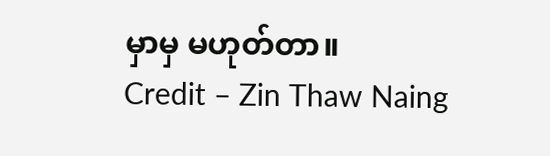မှာမှ မဟုတ်တာ။
Credit – Zin Thaw Naing